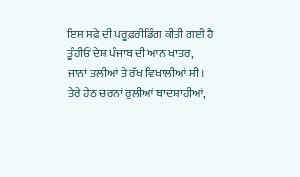ਇਸ ਸਫ਼ੇ ਦੀ ਪਰੂਫ਼ਰੀਡਿੰਗ ਕੀਤੀ ਗਈ ਹੈ
ਤੂੰਹੀਓਂ ਦੇਸ਼ ਪੰਜਾਬ ਦੀ ਆਨ ਖਾਤਰ,
ਜਾਨਾਂ ਤਲੀਆਂ ਤੇ ਰੱਖ ਵਿਖਾਲੀਆਂ ਸੀ।
ਤੇਰੇ ਹੇਠ ਚਰਨਾਂ ਰੁਲੀਆਂ ਬਾਦਸ਼ਾਹੀਆਂ,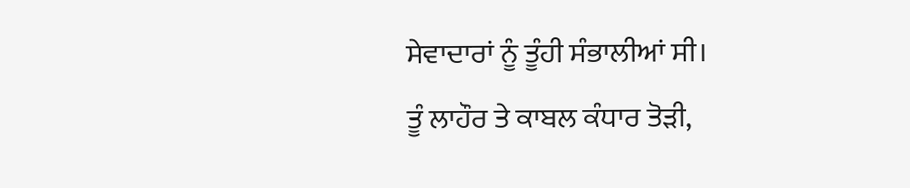ਸੇਵਾਦਾਰਾਂ ਨੂੰ ਤੂੰਹੀ ਸੰਭਾਲੀਆਂ ਸੀ।
ਤੂੰ ਲਾਹੌਰ ਤੇ ਕਾਬਲ ਕੰਧਾਰ ਤੋੜੀ,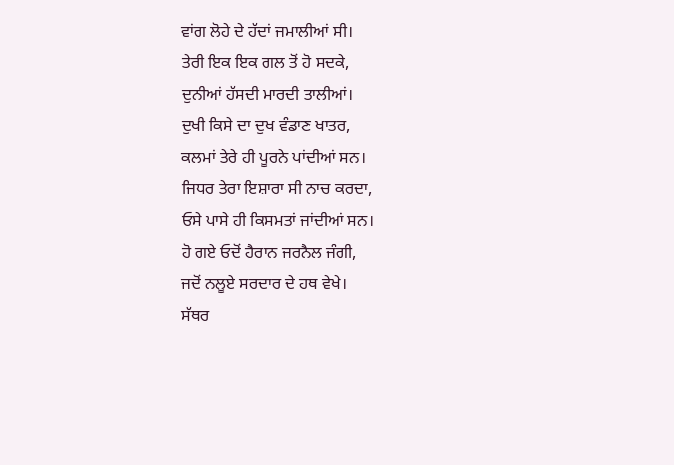ਵਾਂਗ ਲੋਹੇ ਦੇ ਹੱਦਾਂ ਜਮਾਲੀਆਂ ਸੀ।
ਤੇਰੀ ਇਕ ਇਕ ਗਲ ਤੋਂ ਹੋ ਸਦਕੇ,
ਦੁਨੀਆਂ ਹੱਸਦੀ ਮਾਰਦੀ ਤਾਲੀਆਂ।
ਦੁਖੀ ਕਿਸੇ ਦਾ ਦੁਖ ਵੰਡਾਣ ਖਾਤਰ,
ਕਲਮਾਂ ਤੇਰੇ ਹੀ ਪੂਰਨੇ ਪਾਂਦੀਆਂ ਸਨ।
ਜਿਧਰ ਤੇਰਾ ਇਸ਼ਾਰਾ ਸੀ ਨਾਚ ਕਰਦਾ,
ਓਸੇ ਪਾਸੇ ਹੀ ਕਿਸਮਤਾਂ ਜਾਂਦੀਆਂ ਸਨ।
ਹੋ ਗਏ ਓਦੋਂ ਹੈਰਾਨ ਜਰਨੈਲ ਜੰਗੀ,
ਜਦੋਂ ਨਲੂਏ ਸਰਦਾਰ ਦੇ ਹਥ ਵੇਖੇ।
ਸੱਥਰ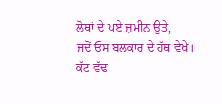ਲੋਥਾਂ ਦੇ ਪਏ ਜ਼ਮੀਨ ਉਤੇ,
ਜਦੋਂ ਓਸ ਬਲਕਾਰ ਦੇ ਹੱਥ ਵੇਖੇ।
ਕੱਟ ਵੱਢ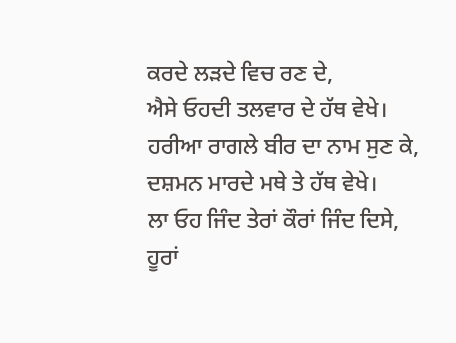ਕਰਦੇ ਲੜਦੇ ਵਿਚ ਰਣ ਦੇ,
ਐਸੇ ਓਹਦੀ ਤਲਵਾਰ ਦੇ ਹੱਥ ਵੇਖੇ।
ਹਰੀਆ ਰਾਗਲੇ ਬੀਰ ਦਾ ਨਾਮ ਸੁਣ ਕੇ,
ਦਸ਼ਮਨ ਮਾਰਦੇ ਮਥੇ ਤੇ ਹੱਥ ਵੇਖੇ।
ਲਾ ਓਹ ਜਿੰਦ ਤੇਰਾਂ ਕੌਰਾਂ ਜਿੰਦ ਦਿਸੇ,
ਹੂਰਾਂ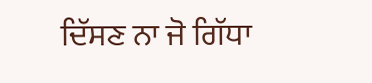ਦਿੱਸਣ ਨਾ ਜੋ ਗਿੱਧਾ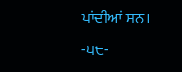ਪਾਂਦੀਆਂ ਸਨ।
-੫੮-